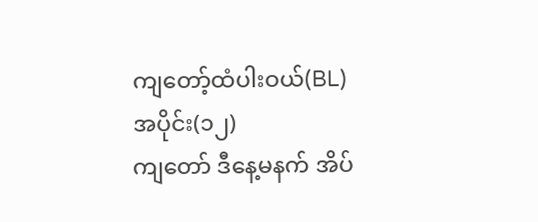ကျတော့်ထံပါးဝယ်(BL)
အပိုင်း(၁၂)
ကျတော် ဒီနေ့မနက် အိပ်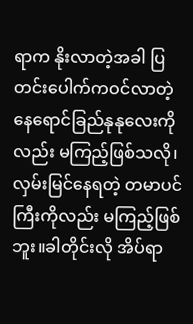ရာက နိုးလာတဲ့အခါ ပြတင်းပေါက်ကဝင်လာတဲ့ နေရောင်ခြည်နုနုလေးကို လည်း မကြည့်ဖြစ်သလို၊လှမ်းမြင်နေရတဲ့ တမာပင်ကြီးကိုလည်း မကြည့်ဖြစ်ဘူး။ခါတိုင်းလို အိပ်ရာ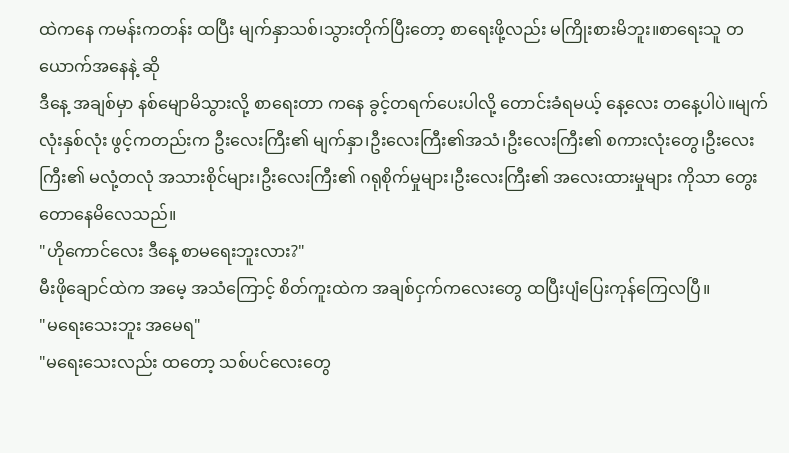ထဲကနေ ကမန်းကတန်း ထပြီး မျက်နှာသစ်၊သွားတိုက်ပြီးတော့ စာရေးဖို့လည်း မကြိုးစားမိဘူး။စာရေးသူ တယောက်အနေနဲ့ ဆို
ဒီနေ့ အချစ်မှာ နစ်မျောမိသွားလို့ စာရေးတာ ကနေ ခွင့်တရက်ပေးပါလို့ တောင်းခံရမယ့် နေ့လေး တနေ့ပါပဲ။မျက်လုံးနှစ်လုံး ဖွင့်ကတည်းက ဦးလေးကြီး၏ မျက်နှာ၊ဦးလေးကြီး၏အသံ၊ဦးလေးကြီး၏ စကားလုံးတွေ၊ဦးလေးကြီး၏ မလုံ့တလုံ အသားစိုင်များ၊ဦးလေးကြီး၏ ဂရုစိုက်မှုများ၊ဦးလေးကြီး၏ အလေးထားမှုများ ကိုသာ တွေးတောနေမိလေသည်။
"ဟိုကောင်လေး ဒီနေ့ စာမရေးဘူးလား?"
မီးဖိုချောင်ထဲက အမေ့ အသံကြောင့် စိတ်ကူးထဲက အချစ်ငှက်ကလေးတွေ ထပြီးပျံပြေးကုန်ကြေလပြီ။
"မရေးသေးဘူး အမေရ"
"မရေးသေးလည်း ထတော့ သစ်ပင်လေးတွေ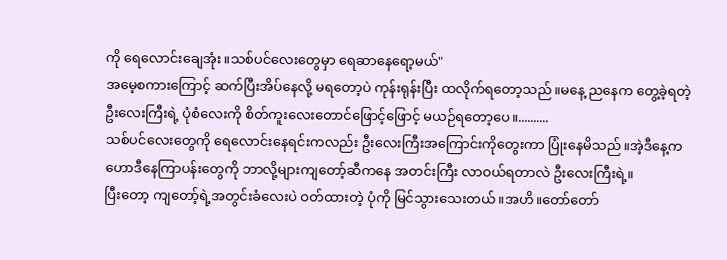ကို ရေလောင်းချေအုံး။သစ်ပင်လေးတွေမှာ ရေဆာနေရော့မယ်"
အမေ့စကားကြောင့် ဆက်ပြီးအိပ်နေလို့ မရတော့ပဲ ကုန်းရုန်းပြီး ထလိုက်ရတော့သည်။မနေ့ ညနေက တွေ့ခဲ့ရတဲ့
ဦးလေးကြီးရဲ့ ပုံစံလေးကို စိတ်ကူးလေးတောင်ဖြောင့်ဖြောင့် မယဉ်ရတော့ပေ။..........
သစ်ပင်လေးတွေကို ရေလောင်းနေရင်းကလည်း ဦးလေးကြီးအကြောင်းကိုတွေးကာ ပြုံးနေမိသည်။အဲ့ဒီနေ့က ဟောဒီနေကြာပန်းတွေကို ဘာလို့များကျတော့်ဆီကနေ အတင်းကြီး လာဝယ်ရတာလဲ ဦးလေးကြီးရဲ့။
ပြီးတော့ ကျတော့်ရဲ့အတွင်းခံလေးပဲ ဝတ်ထားတဲ့ ပုံကို မြင်သွားသေးတယ်။အဟိ။တော်တော်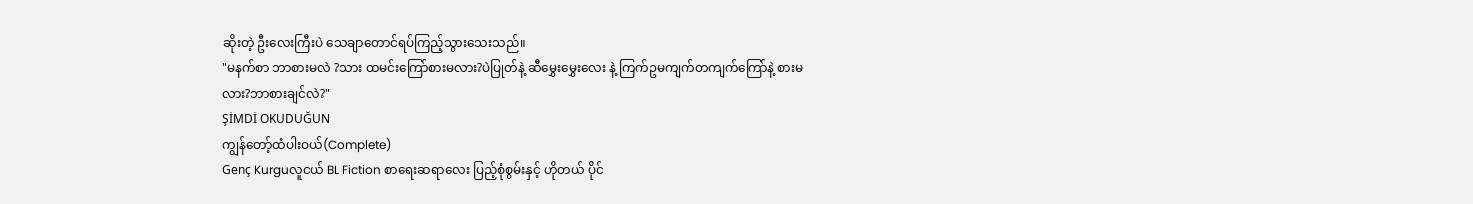ဆိုးတဲ့ ဦးလေးကြီးပဲ သေချာတောင်ရပ်ကြည့်သွားသေးသည်။
"မနက်စာ ဘာစားမလဲ ?သား ထမင်းကြော်စားမလား?ပဲပြုတ်နဲ့ ဆီမွှေးမွှေးလေး နဲ့ ကြက်ဥမကျက်တကျက်ကြော်နဲ့ စားမလား?ဘာစားချင်လဲ?"
ŞİMDİ OKUDUĞUN
ကျွန်တော့်ထံပါးဝယ်(Complete)
Genç Kurguလူငယ် BL Fiction စာရေးဆရာလေး ပြည့်စုံစွမ်းနှင့် ဟိုတယ် ပိုင်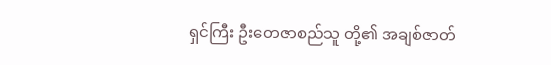ရှင်ကြီး ဦးတေဇာစည်သူ တို့၏ အချစ်ဇာတ်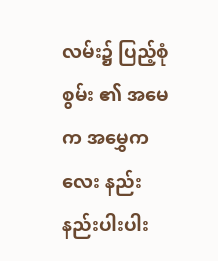လမ်း၌ ပြည့်စုံစွမ်း ၏ အမေက အမွှေကလေး နည်းနည်းပါးပါး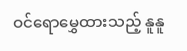ဝင်ရောမွှေထားသည့် နူနူ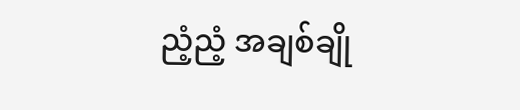ညံ့ညံ့ အချစ်ချို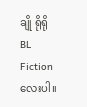ချို ရိုရို BL Fiction လေးပါ။